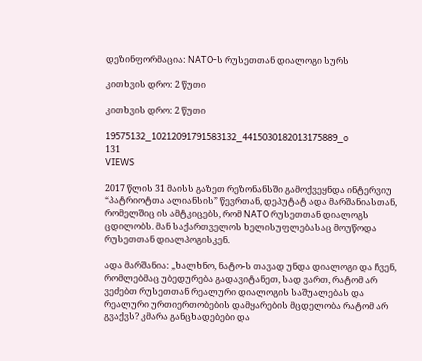დეზინფორმაცია: NATO-ს რუსეთთან დიალოგი სურს

კითხვის დრო: 2 წუთი

კითხვის დრო: 2 წუთი

19575132_10212091791583132_4415030182013175889_o
131
VIEWS

2017 წლის 31 მაისს გაზეთ რეზონანსში გამოქვეყნდა ინტერვიუ “პატრიოტთა ალიანსის” წევრთან, დეპუტატ ადა მარშანიასთან, რომელშიც ის ამტკიცებს, რომ NATO რუსეთთან დიალოგს ცდილობს. მან საქართველოს ხელისუფლებასაც მოუწოდა რუსეთთან დიალპოგისკენ.

ადა მარშანია: „ხალხნო, ნატო-ს თავად უნდა დიალოგი და ჩვენ, რომლებმაც უბედურება გადავიტანეთ, სად ვართ, რატომ არ ვეძებთ რუსეთთან რეალური დიალოგის საშუალებას და რეალური ურთიერთობების დამყარების მცდელობა რატომ არ გვაქვს? კმარა განცხადებები და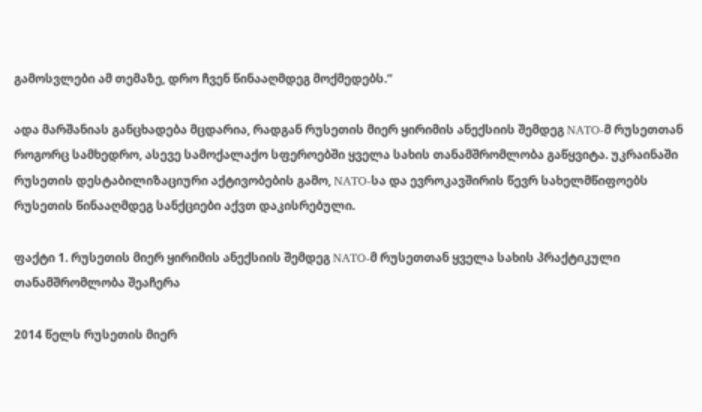გამოსვლები ამ თემაზე, დრო ჩვენ წინააღმდეგ მოქმედებს.“

ადა მარშანიას განცხადება მცდარია, რადგან რუსეთის მიერ ყირიმის ანექსიის შემდეგ NATO-მ რუსეთთან როგორც სამხედრო, ასევე სამოქალაქო სფეროებში ყველა სახის თანამშრომლობა გაწყვიტა. უკრაინაში რუსეთის დესტაბილიზაციური აქტივობების გამო, NATO-სა და ევროკავშირის წევრ სახელმწიფოებს რუსეთის წინააღმდეგ სანქციები აქვთ დაკისრებული.

ფაქტი 1. რუსეთის მიერ ყირიმის ანექსიის შემდეგ NATO-მ რუსეთთან ყველა სახის პრაქტიკული თანამშრომლობა შეაჩერა

2014 წელს რუსეთის მიერ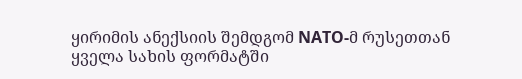ყირიმის ანექსიის შემდგომ NATO-მ რუსეთთან ყველა სახის ფორმატში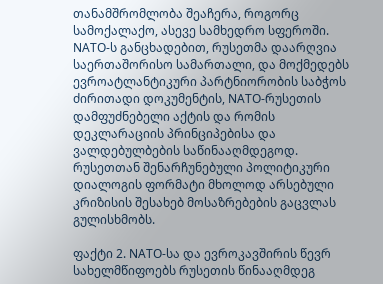თანამშრომლობა შეაჩერა, როგორც სამოქალაქო, ასევე სამხედრო სფეროში.  NATO-ს განცხადებით, რუსეთმა დაარღვია საერთაშორისო სამართალი, და მოქმედებს ევროატლანტიკური პარტნიორობის საბჭოს ძირითადი დოკუმენტის, NATO-რუსეთის დამფუძნებელი აქტის და რომის დეკლარაციის პრინციპებისა და ვალდებულბების საწინააღმდეგოდ. რუსეთთან შენარჩუნებული პოლიტიკური დიალოგის ფორმატი მხოლოდ არსებული კრიზისის შესახებ მოსაზრებების გაცვლას გულისხმობს.

ფაქტი 2. NATO-სა და ევროკავშირის წევრ სახელმწიფოებს რუსეთის წინააღმდეგ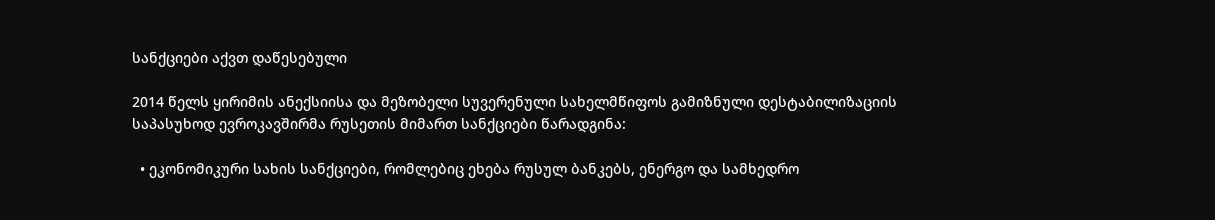სანქციები აქვთ დაწესებული

2014 წელს ყირიმის ანექსიისა და მეზობელი სუვერენული სახელმწიფოს გამიზნული დესტაბილიზაციის საპასუხოდ ევროკავშირმა რუსეთის მიმართ სანქციები წარადგინა:

  • ეკონომიკური სახის სანქციები, რომლებიც ეხება რუსულ ბანკებს, ენერგო და სამხედრო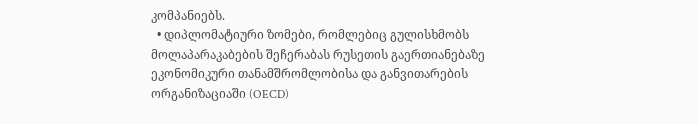კომპანიებს.
  • დიპლომატიური ზომები, რომლებიც გულისხმობს მოლაპარაკაბების შეჩერაბას რუსეთის გაერთიანებაზე ეკონომიკური თანამშრომლობისა და განვითარების ორგანიზაციაში (OECD)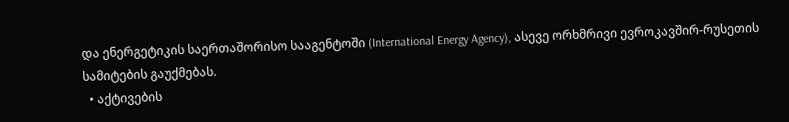და ენერგეტიკის საერთაშორისო სააგენტოში (International Energy Agency), ასევე ორხმრივი ევროკავშირ-რუსეთის სამიტების გაუქმებას.
  • აქტივების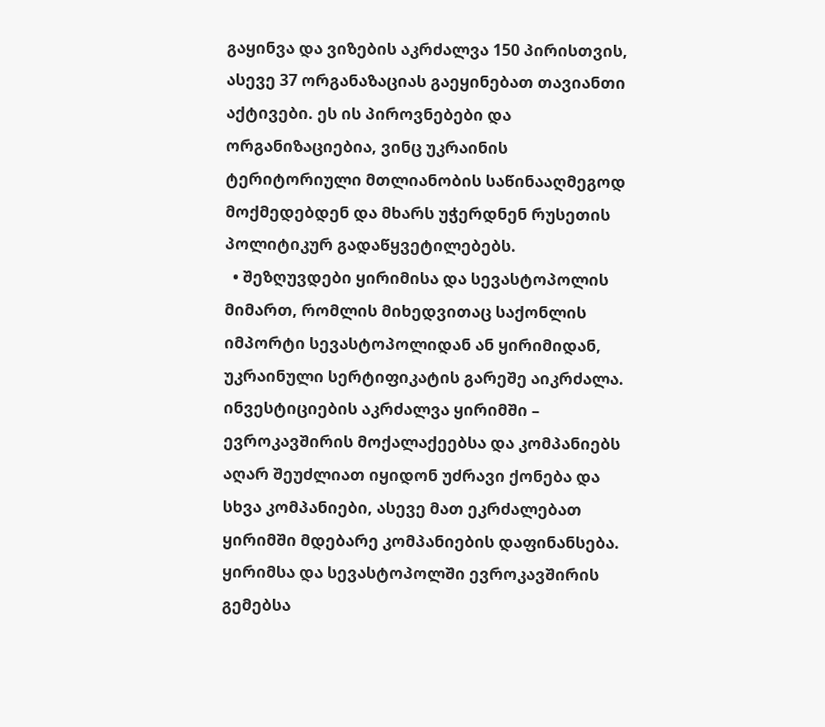გაყინვა და ვიზების აკრძალვა 150 პირისთვის, ასევე 37 ორგანაზაციას გაეყინებათ თავიანთი აქტივები. ეს ის პიროვნებები და ორგანიზაციებია, ვინც უკრაინის ტერიტორიული მთლიანობის საწინააღმეგოდ მოქმედებდენ და მხარს უჭერდნენ რუსეთის პოლიტიკურ გადაწყვეტილებებს.
  • შეზღუვდები ყირიმისა და სევასტოპოლის მიმართ, რომლის მიხედვითაც საქონლის იმპორტი სევასტოპოლიდან ან ყირიმიდან, უკრაინული სერტიფიკატის გარეშე აიკრძალა. ინვესტიციების აკრძალვა ყირიმში – ევროკავშირის მოქალაქეებსა და კომპანიებს აღარ შეუძლიათ იყიდონ უძრავი ქონება და სხვა კომპანიები, ასევე მათ ეკრძალებათ ყირიმში მდებარე კომპანიების დაფინანსება. ყირიმსა და სევასტოპოლში ევროკავშირის გემებსა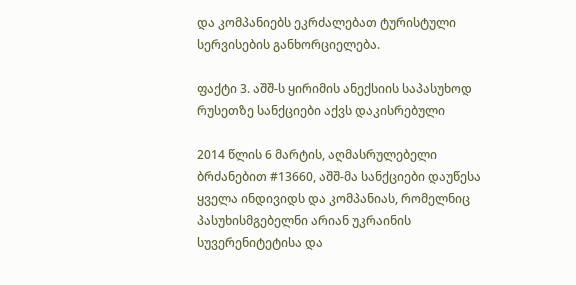და კომპანიებს ეკრძალებათ ტურისტული სერვისების განხორციელება.

ფაქტი 3. აშშ-ს ყირიმის ანექსიის საპასუხოდ რუსეთზე სანქციები აქვს დაკისრებული

2014 წლის 6 მარტის, აღმასრულებელი ბრძანებით #13660, აშშ-მა სანქციები დაუწესა ყველა ინდივიდს და კომპანიას, რომელნიც პასუხისმგებელნი არიან უკრაინის სუვერენიტეტისა და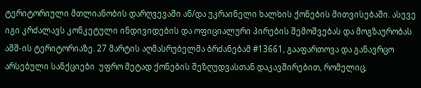ტერიტორიული მთლიანობის დარღვევაში ან/და უკრაინელი ხალხის ქონების მითვისებაში. ასევე იგი კრძალავს კონკეტული ინდივიდების და ოფიციალური პირების შემოშვებას და მოგზაურობას აშშ-ის ტერიტორიაზე. 27 მარტის აღმასრუბელმა ბრძანებამ #13661, გააფართოვა და განავრცო არსებული სანქციები  უფრო მეტად ქონების შეზღუდვასთან დაკავშირებით, რომელიც,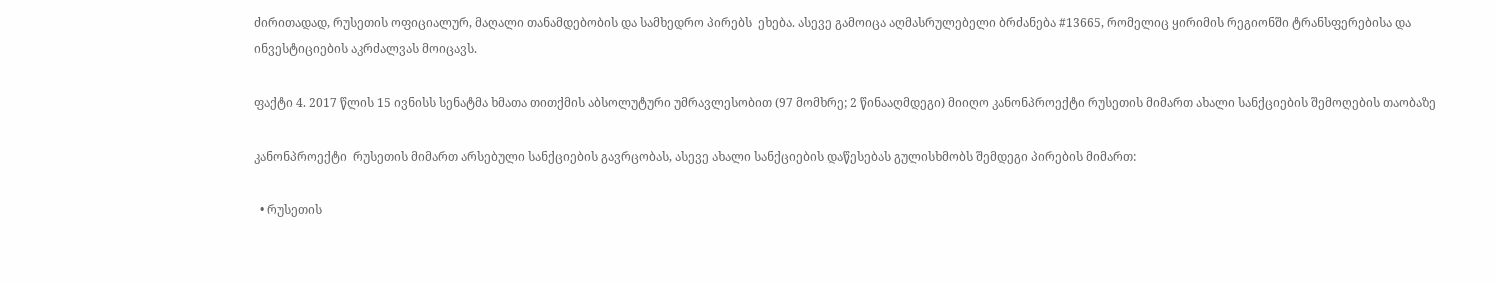ძირითადად, რუსეთის ოფიციალურ, მაღალი თანამდებობის და სამხედრო პირებს  ეხება. ასევე გამოიცა აღმასრულებელი ბრძანება #13665, რომელიც ყირიმის რეგიონში ტრანსფერებისა და ინვესტიციების აკრძალვას მოიცავს.

ფაქტი 4. 2017 წლის 15 ივნისს სენატმა ხმათა თითქმის აბსოლუტური უმრავლესობით (97 მომხრე; 2 წინააღმდეგი) მიიღო კანონპროექტი რუსეთის მიმართ ახალი სანქციების შემოღების თაობაზე

კანონპროექტი  რუსეთის მიმართ არსებული სანქციების გავრცობას, ასევე ახალი სანქციების დაწესებას გულისხმობს შემდეგი პირების მიმართ:

  • რუსეთის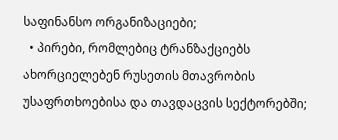საფინანსო ორგანიზაციები;
  • პირები, რომლებიც ტრანზაქციებს ახორციელებენ რუსეთის მთავრობის უსაფრთხოებისა და თავდაცვის სექტორებში;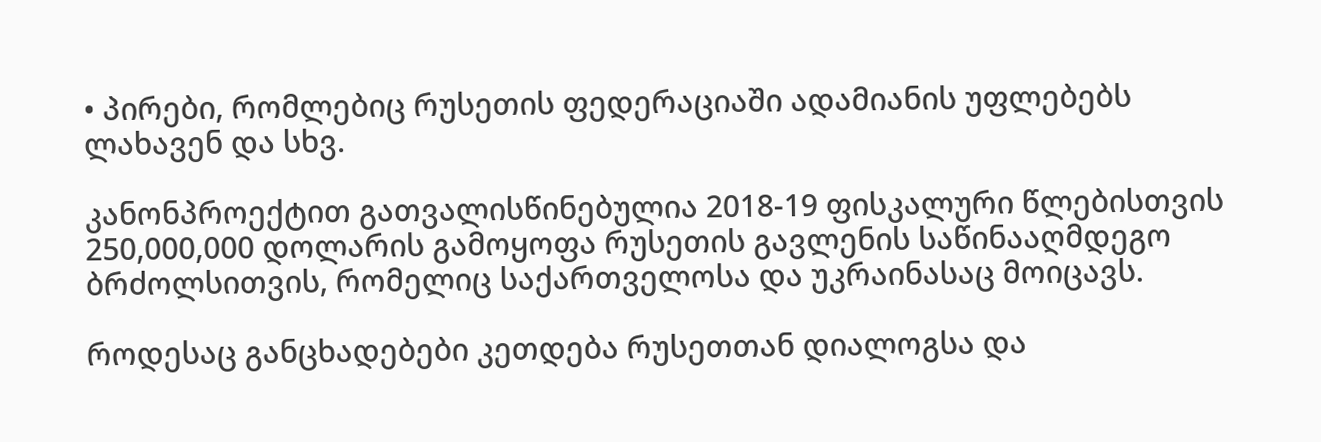• პირები, რომლებიც რუსეთის ფედერაციაში ადამიანის უფლებებს ლახავენ და სხვ.

კანონპროექტით გათვალისწინებულია 2018-19 ფისკალური წლებისთვის 250,000,000 დოლარის გამოყოფა რუსეთის გავლენის საწინააღმდეგო ბრძოლსითვის, რომელიც საქართველოსა და უკრაინასაც მოიცავს.

როდესაც განცხადებები კეთდება რუსეთთან დიალოგსა და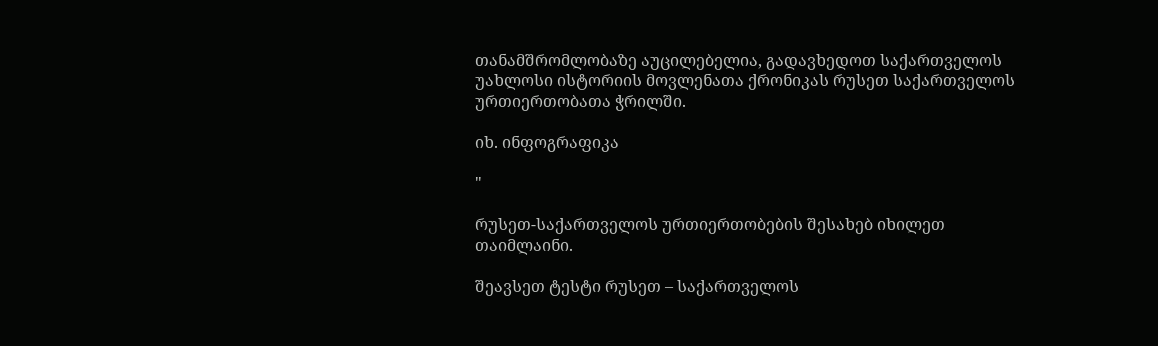თანამშრომლობაზე აუცილებელია, გადავხედოთ საქართველოს უახლოსი ისტორიის მოვლენათა ქრონიკას რუსეთ საქართველოს ურთიერთობათა ჭრილში.

იხ. ინფოგრაფიკა

"

რუსეთ-საქართველოს ურთიერთობების შესახებ იხილეთ თაიმლაინი.

შეავსეთ ტესტი რუსეთ – საქართველოს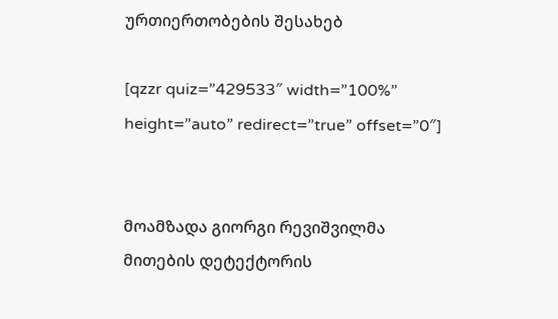ურთიერთობების შესახებ

[qzzr quiz=”429533″ width=”100%” height=”auto” redirect=”true” offset=”0″]


მოამზადა გიორგი რევიშვილმა
მითების დეტექტორის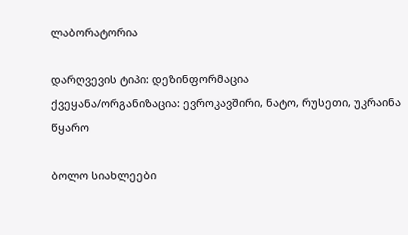ლაბორატორია

დარღვევის ტიპი: დეზინფორმაცია
ქვეყანა/ორგანიზაცია: ევროკავშირი, ნატო, რუსეთი, უკრაინა
წყარო

ბოლო სიახლეები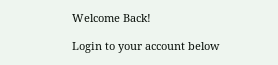Welcome Back!

Login to your account below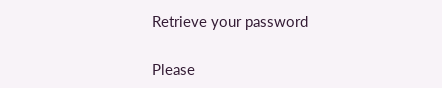Retrieve your password

Please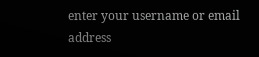enter your username or email address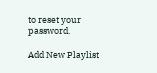to reset your password.

Add New Playlist